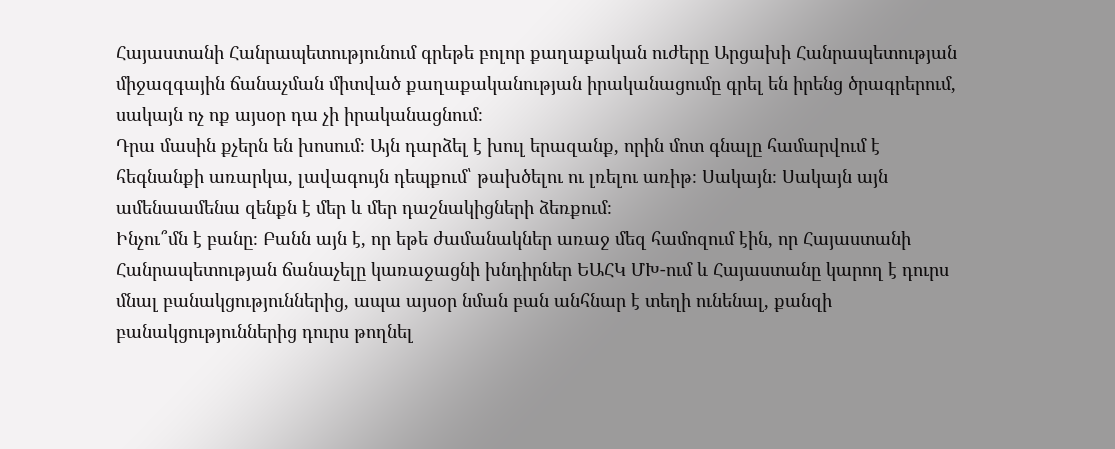Հայաստանի Հանրապետությունում գրեթե բոլոր քաղաքական ուժերը Արցախի Հանրապետության միջազգային ճանաչման միտված քաղաքականության իրականացումը գրել են իրենց ծրագրերում, սակայն ոչ ոք այսօր դա չի իրականացնում։
Դրա մասին քչերն են խոսում։ Այն դարձել է խուլ երազանք, որին մոտ գնալը համարվում է հեգնանքի առարկա, լավագույն դեպքում՝ թախծելու ու լռելու առիթ։ Սակայն։ Սակայն այն ամենաամենա զենքն է մեր և մեր դաշնակիցների ձեռքում։
Ինչու՞մն է բանը։ Բանն այն է, որ եթե ժամանակներ առաջ մեզ համոզում էին, որ Հայաստանի Հանրապետության ճանաչելը կառաջացնի խնդիրներ ԵԱՀԿ ՄԽ-ում և Հայաստանը կարող է դուրս մնալ բանակցություններից, ապա այսօր նման բան անհնար է տեղի ունենալ, քանզի բանակցություններից դուրս թողնել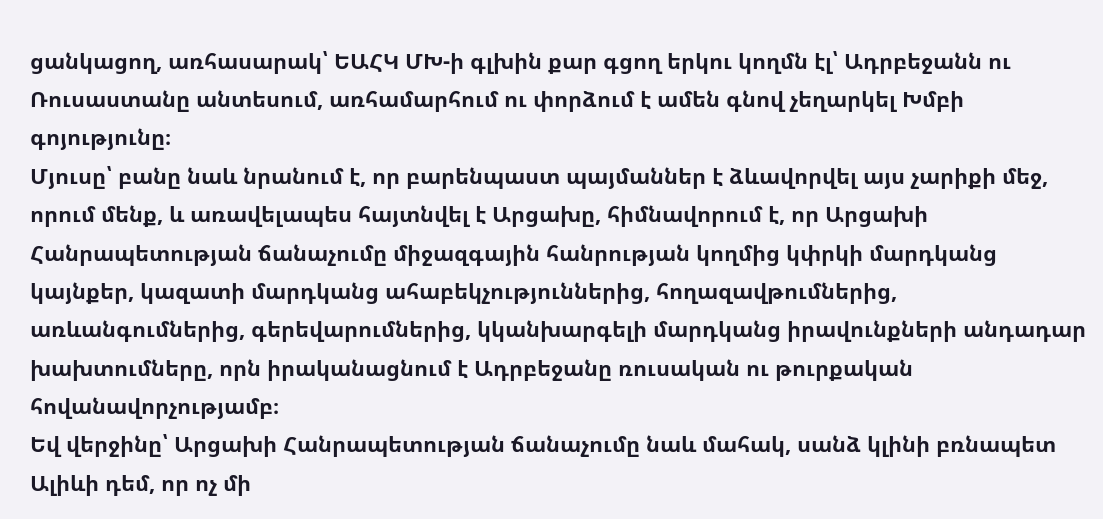ցանկացող, առհասարակ՝ ԵԱՀԿ ՄԽ-ի գլխին քար գցող երկու կողմն էլ՝ Ադրբեջանն ու Ռուսաստանը անտեսում, առհամարհում ու փորձում է ամեն գնով չեղարկել Խմբի գոյությունը։
Մյուսը՝ բանը նաև նրանում է, որ բարենպաստ պայմաններ է ձևավորվել այս չարիքի մեջ, որում մենք, և առավելապես հայտնվել է Արցախը, հիմնավորում է, որ Արցախի Հանրապետության ճանաչումը միջազգային հանրության կողմից կփրկի մարդկանց կայնքեր, կազատի մարդկանց ահաբեկչություններից, հողազավթումներից, առևանգումներից, գերեվարումներից, կկանխարգելի մարդկանց իրավունքների անդադար խախտումները, որն իրականացնում է Ադրբեջանը ռուսական ու թուրքական հովանավորչությամբ։
Եվ վերջինը՝ Արցախի Հանրապետության ճանաչումը նաև մահակ, սանձ կլինի բռնապետ Ալիևի դեմ, որ ոչ մի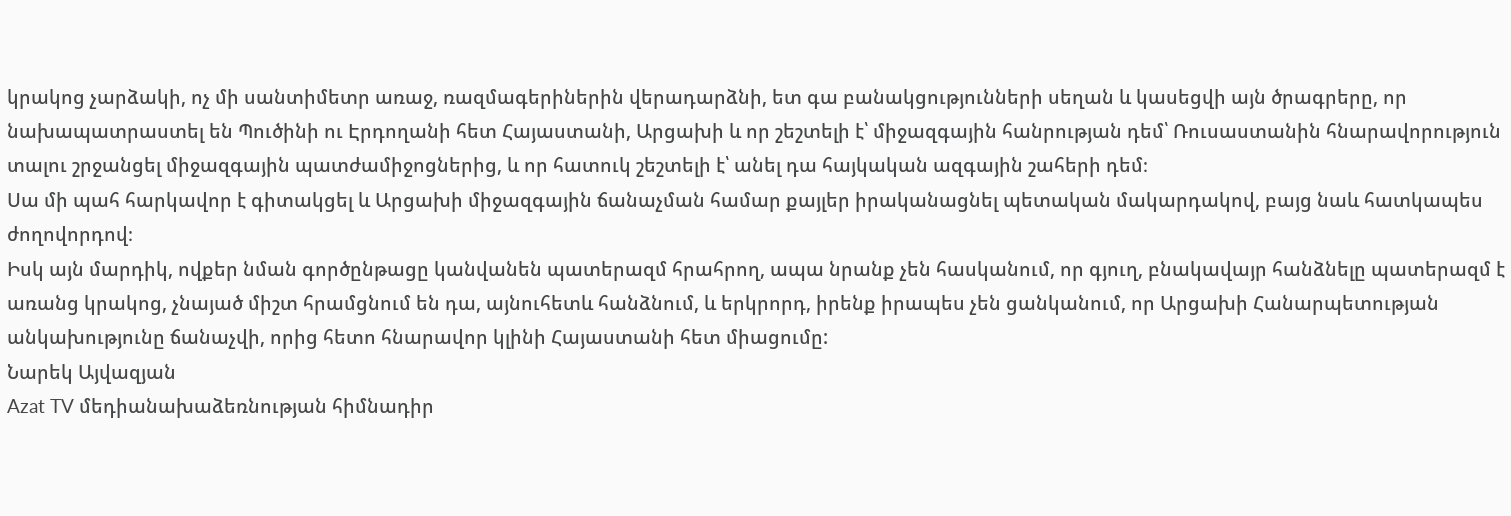կրակոց չարձակի, ոչ մի սանտիմետր առաջ, ռազմագերիներին վերադարձնի, ետ գա բանակցությունների սեղան և կասեցվի այն ծրագրերը, որ նախապատրաստել են Պուծինի ու Էրդողանի հետ Հայաստանի, Արցախի և որ շեշտելի է՝ միջազգային հանրության դեմ՝ Ռուսաստանին հնարավորություն տալու շրջանցել միջազգային պատժամիջոցներից, և որ հատուկ շեշտելի է՝ անել դա հայկական ազգային շահերի դեմ։
Սա մի պահ հարկավոր է գիտակցել և Արցախի միջազգային ճանաչման համար քայլեր իրականացնել պետական մակարդակով, բայց նաև հատկապես ժողովորդով։
Իսկ այն մարդիկ, ովքեր նման գործընթացը կանվանեն պատերազմ հրահրող, ապա նրանք չեն հասկանում, որ գյուղ, բնակավայր հանձնելը պատերազմ է առանց կրակոց, չնայած միշտ հրամցնում են դա, այնուհետև հանձնում, և երկրորդ, իրենք իրապես չեն ցանկանում, որ Արցախի Հանարպետության անկախությունը ճանաչվի, որից հետո հնարավոր կլինի Հայաստանի հետ միացումը:
Նարեկ Այվազյան
Azat TV մեդիանախաձեռնության հիմնադիր